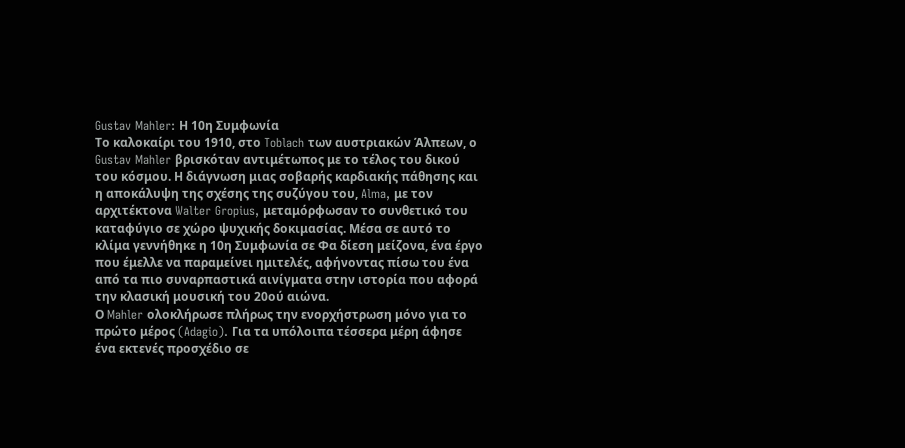Gustav Mahler: Η 10η Συμφωνία
Το καλοκαίρι του 1910, στο Toblach των αυστριακών Άλπεων, ο Gustav Mahler βρισκόταν αντιμέτωπος με το τέλος του δικού του κόσμου. Η διάγνωση μιας σοβαρής καρδιακής πάθησης και η αποκάλυψη της σχέσης της συζύγου του, Alma, με τον αρχιτέκτονα Walter Gropius, μεταμόρφωσαν το συνθετικό του καταφύγιο σε χώρο ψυχικής δοκιμασίας. Μέσα σε αυτό το κλίμα γεννήθηκε η 10η Συμφωνία σε Φα δίεση μείζονα, ένα έργο που έμελλε να παραμείνει ημιτελές, αφήνοντας πίσω του ένα από τα πιο συναρπαστικά αινίγματα στην ιστορία που αφορά την κλασική μουσική του 20ού αιώνα.
Ο Mahler ολοκλήρωσε πλήρως την ενορχήστρωση μόνο για το πρώτο μέρος (Adagio). Για τα υπόλοιπα τέσσερα μέρη άφησε ένα εκτενές προσχέδιο σε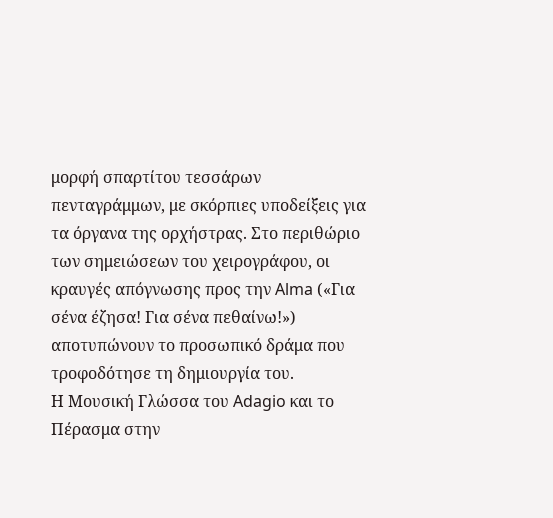μορφή σπαρτίτου τεσσάρων πενταγράμμων, με σκόρπιες υποδείξεις για τα όργανα της ορχήστρας. Στο περιθώριο των σημειώσεων του χειρογράφου, οι κραυγές απόγνωσης προς την Alma («Για σένα έζησα! Για σένα πεθαίνω!») αποτυπώνουν το προσωπικό δράμα που τροφοδότησε τη δημιουργία του.
Η Μουσική Γλώσσα του Adagio και το Πέρασμα στην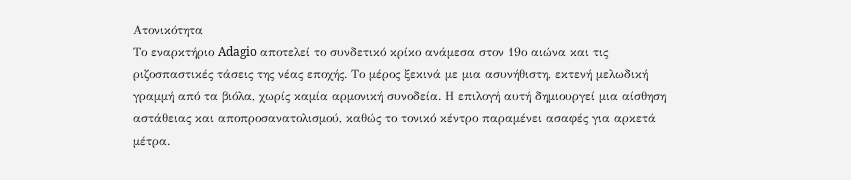Ατονικότητα
Το εναρκτήριο Adagio αποτελεί το συνδετικό κρίκο ανάμεσα στον 19ο αιώνα και τις ριζοσπαστικές τάσεις της νέας εποχής. Το μέρος ξεκινά με μια ασυνήθιστη, εκτενή μελωδική γραμμή από τα βιόλα, χωρίς καμία αρμονική συνοδεία. Η επιλογή αυτή δημιουργεί μια αίσθηση αστάθειας και αποπροσανατολισμού, καθώς το τονικό κέντρο παραμένει ασαφές για αρκετά μέτρα.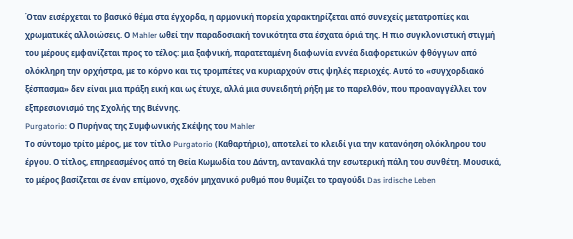Όταν εισέρχεται το βασικό θέμα στα έγχορδα, η αρμονική πορεία χαρακτηρίζεται από συνεχείς μετατροπίες και χρωματικές αλλοιώσεις. Ο Mahler ωθεί την παραδοσιακή τονικότητα στα έσχατα όριά της. Η πιο συγκλονιστική στιγμή του μέρους εμφανίζεται προς το τέλος: μια ξαφνική, παρατεταμένη διαφωνία εννέα διαφορετικών φθόγγων από ολόκληρη την ορχήστρα, με το κόρνο και τις τρομπέτες να κυριαρχούν στις ψηλές περιοχές. Αυτό το «συγχορδιακό ξέσπασμα» δεν είναι μια πράξη εική και ως έτυχε, αλλά μια συνειδητή ρήξη με το παρελθόν, που προαναγγέλλει τον εξπρεσιονισμό της Σχολής της Βιέννης.
Purgatorio: Ο Πυρήνας της Συμφωνικής Σκέψης του Mahler
Το σύντομο τρίτο μέρος, με τον τίτλο Purgatorio (Καθαρτήριο), αποτελεί το κλειδί για την κατανόηση ολόκληρου του έργου. Ο τίτλος, επηρεασμένος από τη Θεία Κωμωδία του Δάντη, αντανακλά την εσωτερική πάλη του συνθέτη. Μουσικά, το μέρος βασίζεται σε έναν επίμονο, σχεδόν μηχανικό ρυθμό που θυμίζει το τραγούδι Das irdische Leben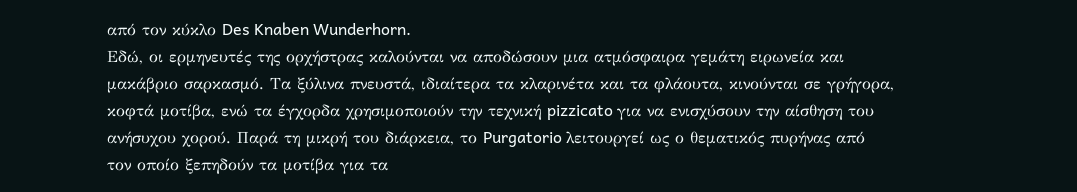από τον κύκλο Des Knaben Wunderhorn.
Εδώ, οι ερμηνευτές της ορχήστρας καλούνται να αποδώσουν μια ατμόσφαιρα γεμάτη ειρωνεία και μακάβριο σαρκασμό. Τα ξύλινα πνευστά, ιδιαίτερα τα κλαρινέτα και τα φλάουτα, κινούνται σε γρήγορα, κοφτά μοτίβα, ενώ τα έγχορδα χρησιμοποιούν την τεχνική pizzicato για να ενισχύσουν την αίσθηση του ανήσυχου χορού. Παρά τη μικρή του διάρκεια, το Purgatorio λειτουργεί ως ο θεματικός πυρήνας από τον οποίο ξεπηδούν τα μοτίβα για τα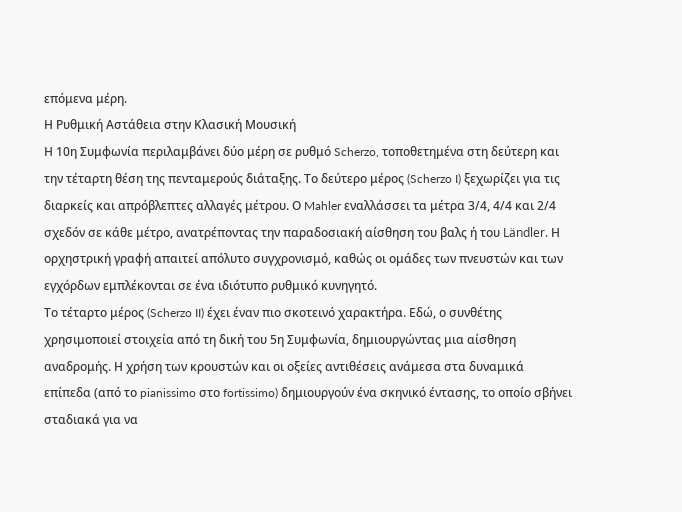επόμενα μέρη.
Η Ρυθμική Αστάθεια στην Κλασική Μουσική
Η 10η Συμφωνία περιλαμβάνει δύο μέρη σε ρυθμό Scherzo, τοποθετημένα στη δεύτερη και την τέταρτη θέση της πενταμερούς διάταξης. Το δεύτερο μέρος (Scherzo I) ξεχωρίζει για τις διαρκείς και απρόβλεπτες αλλαγές μέτρου. Ο Mahler εναλλάσσει τα μέτρα 3/4, 4/4 και 2/4 σχεδόν σε κάθε μέτρο, ανατρέποντας την παραδοσιακή αίσθηση του βαλς ή του Ländler. Η ορχηστρική γραφή απαιτεί απόλυτο συγχρονισμό, καθώς οι ομάδες των πνευστών και των εγχόρδων εμπλέκονται σε ένα ιδιότυπο ρυθμικό κυνηγητό.
Το τέταρτο μέρος (Scherzo II) έχει έναν πιο σκοτεινό χαρακτήρα. Εδώ, ο συνθέτης χρησιμοποιεί στοιχεία από τη δική του 5η Συμφωνία, δημιουργώντας μια αίσθηση αναδρομής. Η χρήση των κρουστών και οι οξείες αντιθέσεις ανάμεσα στα δυναμικά επίπεδα (από το pianissimo στο fortissimo) δημιουργούν ένα σκηνικό έντασης, το οποίο σβήνει σταδιακά για να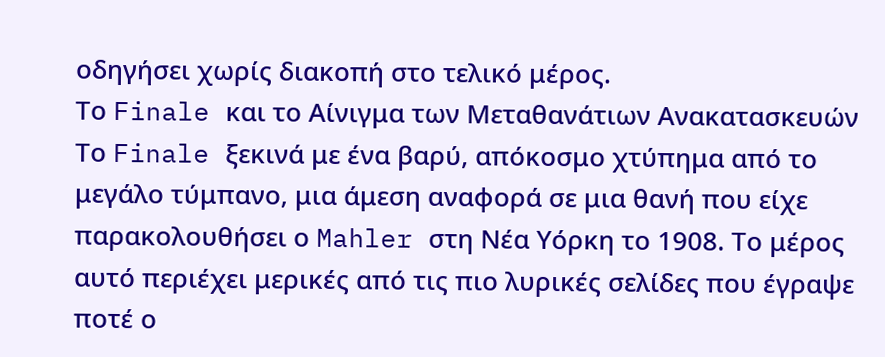οδηγήσει χωρίς διακοπή στο τελικό μέρος.
Το Finale και το Αίνιγμα των Μεταθανάτιων Ανακατασκευών
Το Finale ξεκινά με ένα βαρύ, απόκοσμο χτύπημα από το μεγάλο τύμπανο, μια άμεση αναφορά σε μια θανή που είχε παρακολουθήσει ο Mahler στη Νέα Υόρκη το 1908. Το μέρος αυτό περιέχει μερικές από τις πιο λυρικές σελίδες που έγραψε ποτέ ο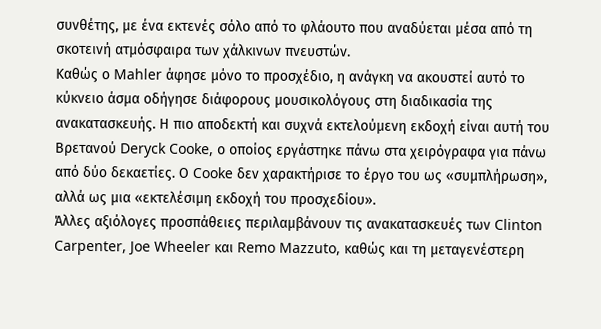συνθέτης, με ένα εκτενές σόλο από το φλάουτο που αναδύεται μέσα από τη σκοτεινή ατμόσφαιρα των χάλκινων πνευστών.
Καθώς ο Mahler άφησε μόνο το προσχέδιο, η ανάγκη να ακουστεί αυτό το κύκνειο άσμα οδήγησε διάφορους μουσικολόγους στη διαδικασία της ανακατασκευής. Η πιο αποδεκτή και συχνά εκτελούμενη εκδοχή είναι αυτή του Βρετανού Deryck Cooke, ο οποίος εργάστηκε πάνω στα χειρόγραφα για πάνω από δύο δεκαετίες. Ο Cooke δεν χαρακτήρισε το έργο του ως «συμπλήρωση», αλλά ως μια «εκτελέσιμη εκδοχή του προσχεδίου».
Άλλες αξιόλογες προσπάθειες περιλαμβάνουν τις ανακατασκευές των Clinton Carpenter, Joe Wheeler και Remo Mazzuto, καθώς και τη μεταγενέστερη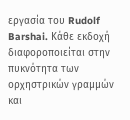εργασία του Rudolf Barshai. Κάθε εκδοχή διαφοροποιείται στην πυκνότητα των ορχηστρικών γραμμών και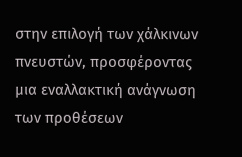στην επιλογή των χάλκινων πνευστών, προσφέροντας μια εναλλακτική ανάγνωση των προθέσεων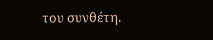του συνθέτη.